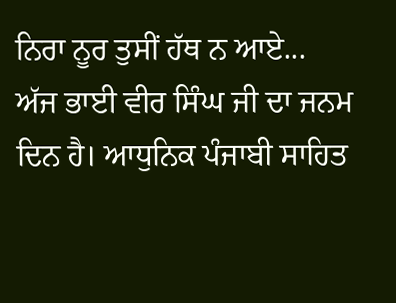ਨਿਰਾ ਨੂਰ ਤੁਸੀਂ ਹੱਥ ਨ ਆਏ...
ਅੱਜ ਭਾਈ ਵੀਰ ਸਿੰਘ ਜੀ ਦਾ ਜਨਮ ਦਿਨ ਹੈ। ਆਧੁਨਿਕ ਪੰਜਾਬੀ ਸਾਹਿਤ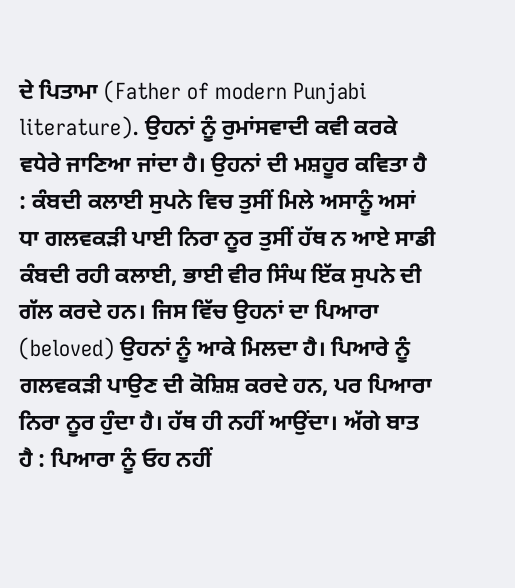ਦੇ ਪਿਤਾਮਾ (Father of modern Punjabi literature). ਉਹਨਾਂ ਨੂੰ ਰੁਮਾਂਸਵਾਦੀ ਕਵੀ ਕਰਕੇ ਵਧੇਰੇ ਜਾਣਿਆ ਜਾਂਦਾ ਹੈ। ਉਹਨਾਂ ਦੀ ਮਸ਼ਹੂਰ ਕਵਿਤਾ ਹੈ : ਕੰਬਦੀ ਕਲਾਈ ਸੁਪਨੇ ਵਿਚ ਤੁਸੀਂ ਮਿਲੇ ਅਸਾਨੂੰ ਅਸਾਂ ਧਾ ਗਲਵਕੜੀ ਪਾਈ ਨਿਰਾ ਨੂਰ ਤੁਸੀਂ ਹੱਥ ਨ ਆਏ ਸਾਡੀ ਕੰਬਦੀ ਰਹੀ ਕਲਾਈ, ਭਾਈ ਵੀਰ ਸਿੰਘ ਇੱਕ ਸੁਪਨੇ ਦੀ ਗੱਲ ਕਰਦੇ ਹਨ। ਜਿਸ ਵਿੱਚ ਉਹਨਾਂ ਦਾ ਪਿਆਰਾ (beloved) ਉਹਨਾਂ ਨੂੰ ਆਕੇ ਮਿਲਦਾ ਹੈ। ਪਿਆਰੇ ਨੂੰ ਗਲਵਕੜੀ ਪਾਉਣ ਦੀ ਕੋਸ਼ਿਸ਼ ਕਰਦੇ ਹਨ, ਪਰ ਪਿਆਰਾ ਨਿਰਾ ਨੂਰ ਹੁੰਦਾ ਹੈ। ਹੱਥ ਹੀ ਨਹੀਂ ਆਉਂਦਾ। ਅੱਗੇ ਬਾਤ ਹੈ : ਪਿਆਰਾ ਨੂੰ ਓਹ ਨਹੀਂ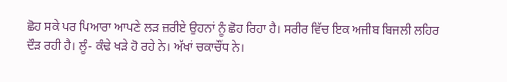ਛੋਹ ਸਕੇ ਪਰ ਪਿਆਰਾ ਆਪਣੇ ਲੜ ਜ਼ਰੀਏ ਉਹਨਾਂ ਨੂੰ ਛੋਹ ਰਿਹਾ ਹੈ। ਸਰੀਰ ਵਿੱਚ ਇਕ ਅਜੀਬ ਬਿਜਲੀ ਲਹਿਰ ਦੌੜ ਰਹੀ ਹੈ। ਲੂੰ- ਕੰਢੇ ਖੜੇ ਹੋ ਰਹੇ ਨੇ। ਅੱਖਾਂ ਚਕਾਚੌਂਧ ਨੇ।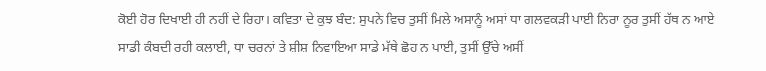ਕੋਈ ਹੋਰ ਦਿਖਾਈ ਹੀ ਨਹੀਂ ਦੇ ਰਿਹਾ। ਕਵਿਤਾ ਦੇ ਕੁਝ ਬੰਦ: ਸੁਪਨੇ ਵਿਚ ਤੁਸੀਂ ਮਿਲੇ ਅਸਾਨੂੰ ਅਸਾਂ ਧਾ ਗਲਵਕੜੀ ਪਾਈ ਨਿਰਾ ਨੂਰ ਤੁਸੀਂ ਹੱਥ ਨ ਆਏ ਸਾਡੀ ਕੰਬਦੀ ਰਹੀ ਕਲਾਈ, ਧਾ ਚਰਨਾਂ ਤੇ ਸ਼ੀਸ਼ ਨਿਵਾਇਆ ਸਾਡੇ ਮੱਥੇ ਛੋਹ ਨ ਪਾਈ, ਤੁਸੀਂ ਉੱਚੇ ਅਸੀਂ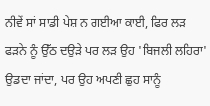ਨੀਵੇਂ ਸਾਂ ਸਾਡੀ ਪੇਸ਼ ਨ ਗਈਆ ਕਾਈ, ਫਿਰ ਲੜ ਫੜਨੇ ਨੂੰ ਉੱਠ ਦਉੜੇ ਪਰ ਲੜ ਉਹ 'ਬਿਜਲੀ ਲਹਿਰਾ' ਉਡਦਾ ਜਾਂਦਾ, ਪਰ ਉਹ ਅਪਣੀ ਛੁਹ ਸਾਨੂੰ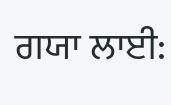ਗਯਾ ਲਾਈ: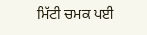ਮਿੱਟੀ ਚਮਕ ਪਈ